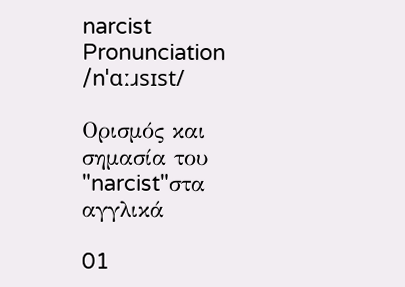narcist
Pronunciation
/nˈɑːɹsɪst/

Ορισμός και σημασία του "narcist"στα αγγλικά

01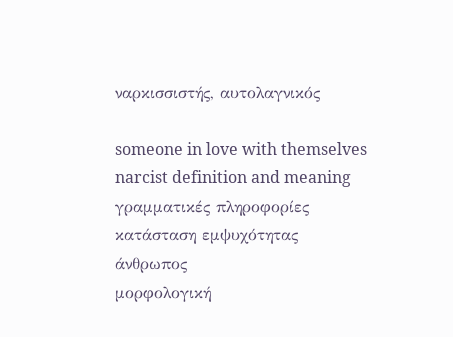ναρκισσιστής, αυτολαγνικός

someone in love with themselves
narcist definition and meaning
γραμματικές πληροφορίες
κατάσταση εμψυχότητας
άνθρωπος
μορφολογική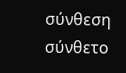σύνθεση
σύνθετο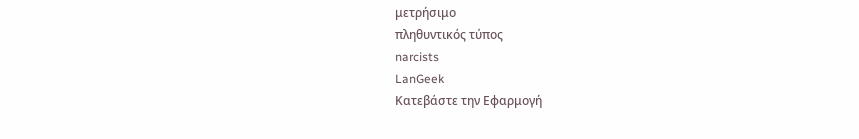μετρήσιμο
πληθυντικός τύπος
narcists
LanGeek
Κατεβάστε την Εφαρμογή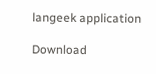langeek application

Download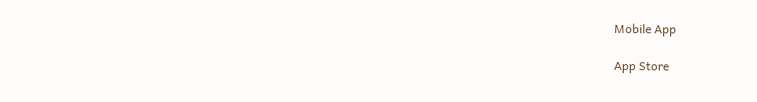Mobile App

App Store